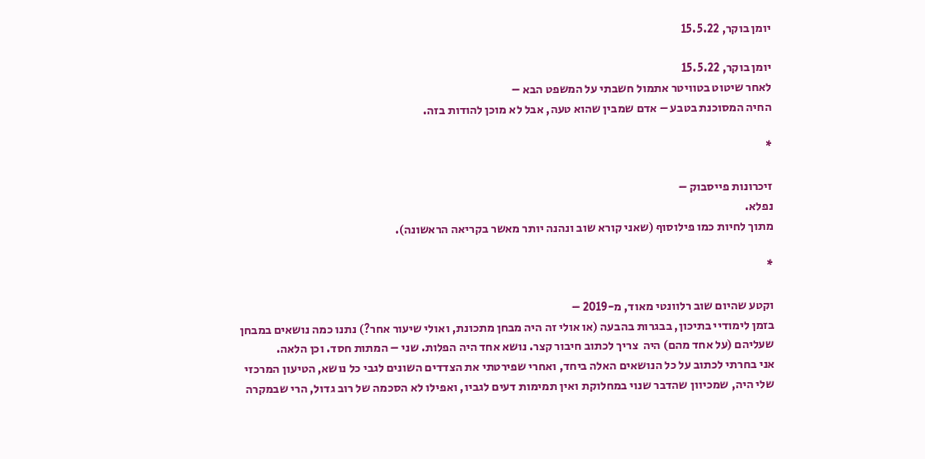יומן בוקר, 15.5.22

יומן בוקר, 15.5.22
לאחר שיטוט בטוויטר אתמול חשבתי על המשפט הבא –
החיה המסוכנת בטבע – אדם שמבין שהוא טעה, אבל לא מוכן להודות בזה.

*

זיכרונות פייסבוק –
נפלא.
מתוך לחיות כמו פילוסוף (שאני קורא שוב ונהנה יותר מאשר בקריאה הראשונה).

*

וקטע שהיום שוב רלוונטי מאוד, מ-2019 –
בזמן לימודיי בתיכון, בבגרות בהבעה (או אולי זה היה מבחן מתכונת, ואולי שיעור אחר?) נתנו כמה נושאים במבחן שעליהם (על אחד מהם) היה  צריך לכתוב חיבור קצר. נושא אחד היה הפלות. שני – המתות חסד. וכן הלאה.
אני בחרתי לכתוב על כל הנושאים האלה ביחד, ואחרי שפירטתי את הצדדים השונים לגבי כל נושא, הטיעון המרכזי שלי היה, שמכיוון שהדבר שנוי במחלוקת ואין תמימות דעים לגביו, ואפילו לא הסכמה של רוב גדול, הרי שבמקרה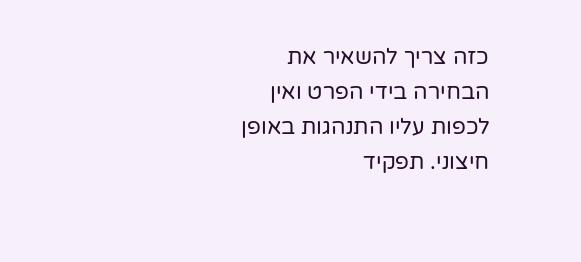כזה צריך להשאיר את הבחירה בידי הפרט ואין לכפות עליו התנהגות באופן חיצוני. תפקיד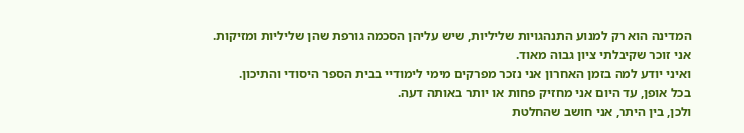המדינה הוא רק למנוע התנהגויות שליליות, שיש עליהן הסכמה גורפת שהן שליליות ומזיקות.
אני זוכר שקיבלתי ציון גבוה מאוד.
ואיני יודע למה בזמן האחרון אני נזכר מפרקים מימי לימודיי בבית הספר היסודי והתיכון.
בכל אופן, עד היום אני מחזיק פחות או יותר באותה דעה.
ולכן, בין היתר, אני חושב שהחלטת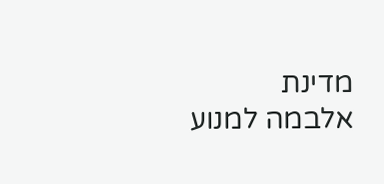מדינת אלבמה למנוע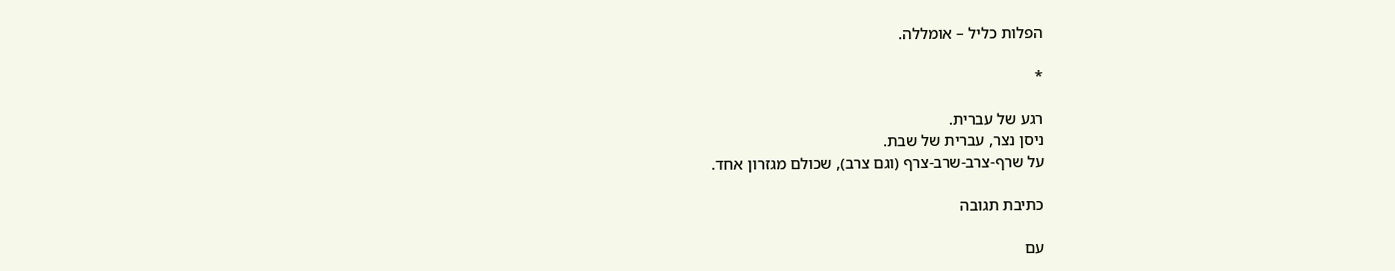הפלות כליל – אומללה.

*

רגע של עברית.
ניסן נצר, עברית של שבת.
על שרף-צרב-שרב-צרף (וגם צרב), שכולם מגזרון אחד.

כתיבת תגובה

עם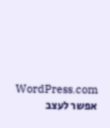WordPress.com אפשר לעצב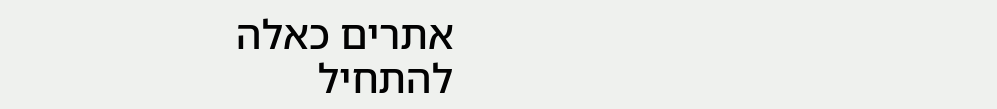אתרים כאלה
להתחיל